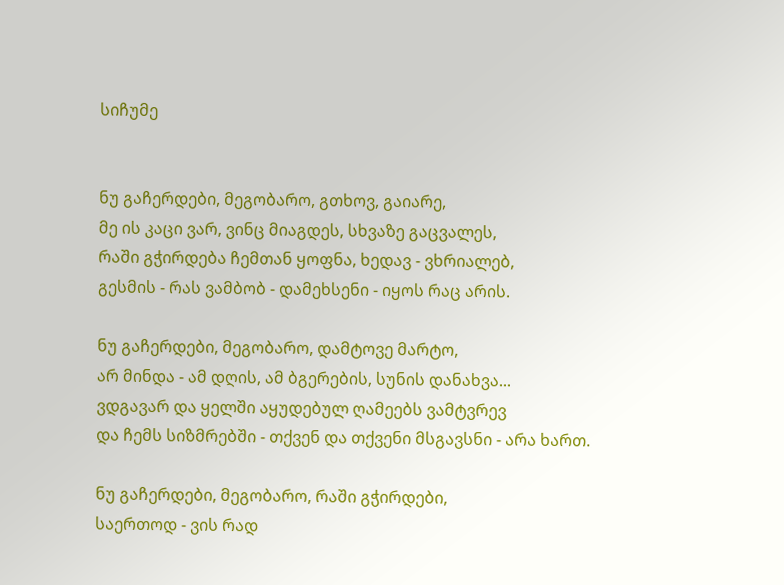სიჩუმე


ნუ გაჩერდები, მეგობარო, გთხოვ, გაიარე,
მე ის კაცი ვარ, ვინც მიაგდეს, სხვაზე გაცვალეს,
რაში გჭირდება ჩემთან ყოფნა, ხედავ - ვხრიალებ,
გესმის - რას ვამბობ - დამეხსენი - იყოს რაც არის.

ნუ გაჩერდები, მეგობარო, დამტოვე მარტო,
არ მინდა - ამ დღის, ამ ბგერების, სუნის დანახვა...
ვდგავარ და ყელში აყუდებულ ღამეებს ვამტვრევ
და ჩემს სიზმრებში - თქვენ და თქვენი მსგავსნი - არა ხართ.

ნუ გაჩერდები, მეგობარო, რაში გჭირდები,
საერთოდ - ვის რად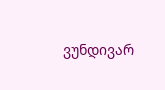ვუნდივარ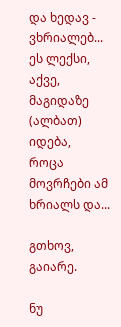და ხედავ - ვხრიალებ...
ეს ლექსი, აქვე, მაგიდაზე (ალბათ) იდება,
როცა მოვრჩები ამ ხრიალს და...

გთხოვ, გაიარე.

ნუ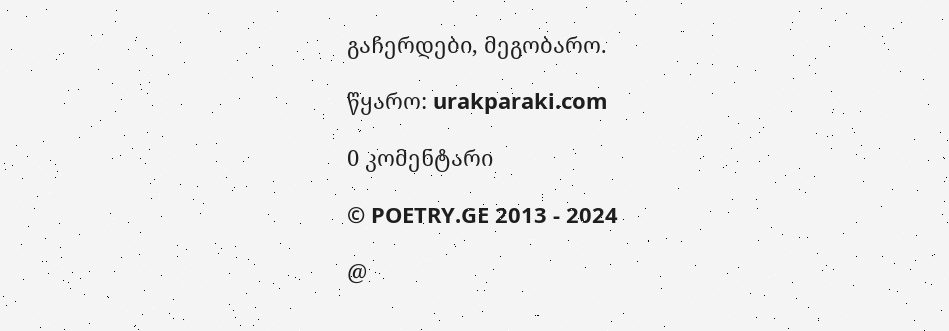გაჩერდები, მეგობარო.

წყარო: urakparaki.com

0 კომენტარი

© POETRY.GE 2013 - 2024

@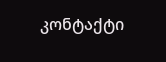კონტაქტი